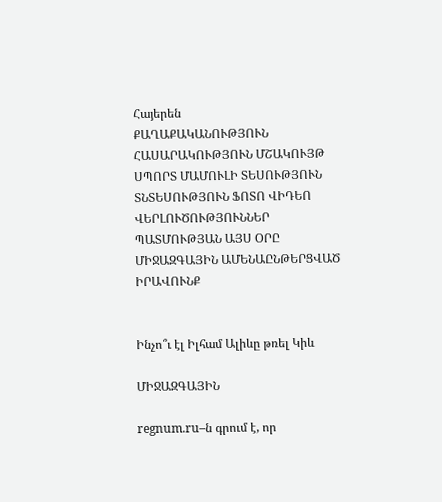Հայերեն
ՔԱՂԱՔԱԿԱՆՈՒԹՅՈՒՆ ՀԱՍԱՐԱԿՈՒԹՅՈՒՆ ՄՇԱԿՈՒՅԹ ՍՊՈՐՏ ՄԱՄՈՒԼԻ ՏԵՍՈՒԹՅՈՒՆ ՏՆՏԵՍՈՒԹՅՈՒՆ ՖՈՏՈ ՎԻԴԵՈ ՎԵՐԼՈՒԾՈՒԹՅՈՒՆՆԵՐ ՊԱՏՄՈՒԹՅԱՆ ԱՅՍ ՕՐԸ ՄԻՋԱԶԳԱՅԻՆ ԱՄԵՆԱԸՆԹԵՐՑՎԱԾ ԻՐԱՎՈՒՆՔ


Ինչո՞ւ էլ Իլհամ Ալիևը թռել Կիև

ՄԻՋԱԶԳԱՅԻՆ

regnum.ru–ն գրում է, որ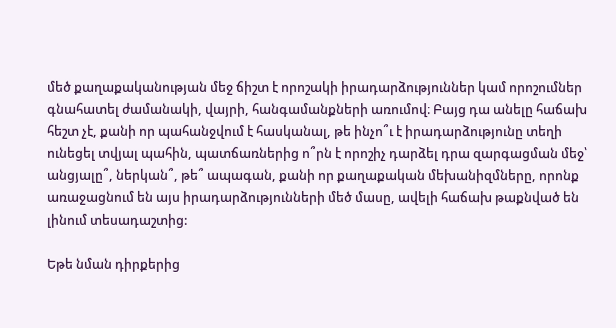մեծ քաղաքականության մեջ ճիշտ է որոշակի իրադարձություններ կամ որոշումներ գնահատել ժամանակի, վայրի, հանգամանքների առումով։ Բայց դա անելը հաճախ հեշտ չէ, քանի որ պահանջվում է հասկանալ, թե ինչո՞ւ է իրադարձությունը տեղի ունեցել տվյալ պահին, պատճառներից ո՞րն է որոշիչ դարձել դրա զարգացման մեջ՝ անցյալը՞, ներկան՞, թե՞ ապագան, քանի որ քաղաքական մեխանիզմները, որոնք առաջացնում են այս իրադարձությունների մեծ մասը, ավելի հաճախ թաքնված են լինում տեսադաշտից:

Եթե նման դիրքերից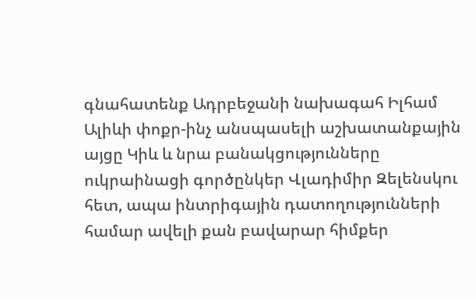գնահատենք Ադրբեջանի նախագահ Իլհամ Ալիևի փոքր-ինչ անսպասելի աշխատանքային այցը Կիև և նրա բանակցությունները ուկրաինացի գործընկեր Վլադիմիր Զելենսկու հետ, ապա ինտրիգային դատողությունների համար ավելի քան բավարար հիմքեր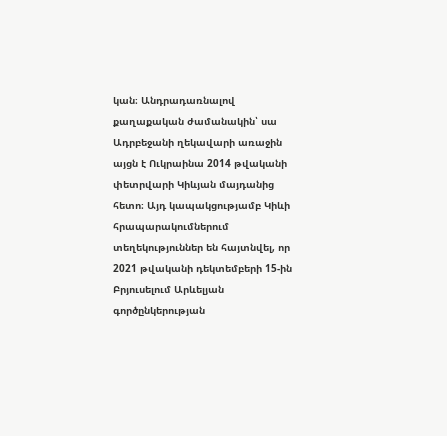կան։ Անդրադառնալով քաղաքական ժամանակին՝ սա Ադրբեջանի ղեկավարի առաջին այցն է Ուկրաինա 2014 թվականի փետրվարի Կիևյան մայդանից հետո։ Այդ կապակցությամբ Կիևի հրապարակումներում տեղեկություններ են հայտնվել, որ 2021 թվականի դեկտեմբերի 15-ին Բրյուսելում Արևելյան գործընկերության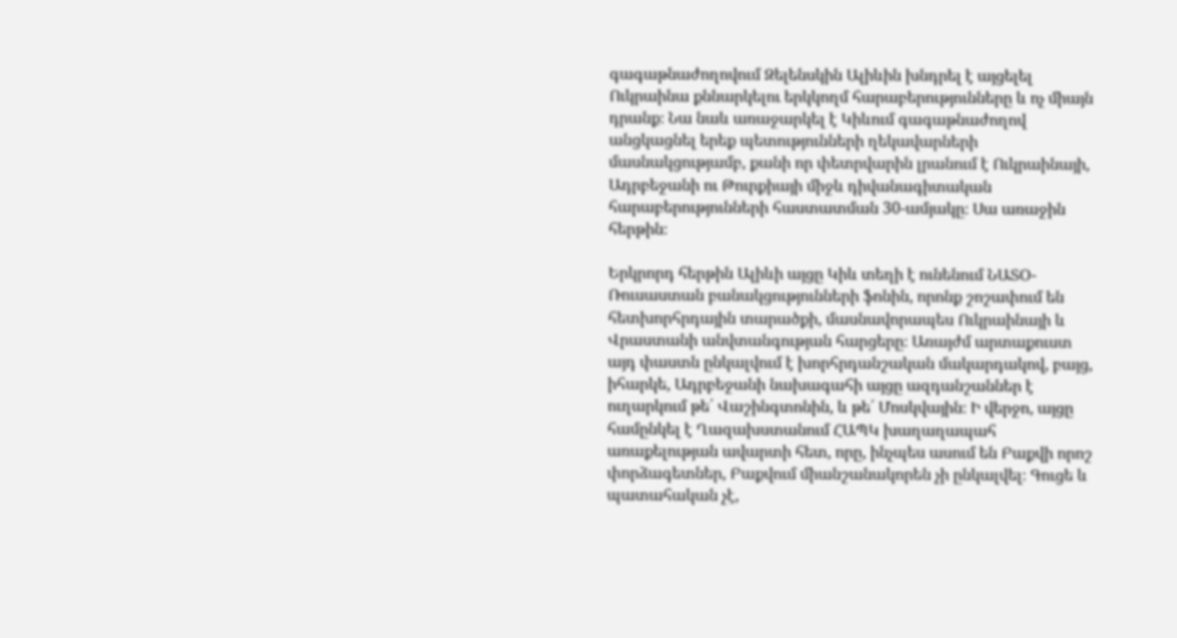գագաթնաժողովում Զելենսկին Ալիևին խնդրել է այցելել Ուկրաինա քննարկելու երկկողմ հարաբերությունները և ոչ միայն դրանք։ Նա նաև առաջարկել է Կիևում գագաթնաժողով անցկացնել երեք պետությունների ղեկավարների մասնակցությամբ, քանի որ փետրվարին լրանում է Ուկրաինայի, Ադրբեջանի ու Թուրքիայի միջև դիվանագիտական հարաբերությունների հաստատման 30-ամյակը։ Սա առաջին հերթին։

Երկրորդ հերթին Ալիևի այցը Կիև տեղի է ունենում ՆԱՏՕ-Ռուսաստան բանակցությունների ֆոնին, որոնք շոշափում են հետխորհրդային տարածքի, մասնավորապես Ուկրաինայի և Վրաստանի անվտանգության հարցերը։ Առայժմ արտաքուստ այդ փաստն ընկալվում է խորհրդանշական մակարդակով, բայց, իհարկե, Ադրբեջանի նախագահի այցը ազդանշաններ է ուղարկում թե՛ Վաշինգտոնին, և թե՛ Մոսկվային։ Ի վերջո, այցը համընկել է Ղազախստանում ՀԱՊԿ խաղաղապահ առաքելության ավարտի հետ, որը, ինչպես ասում են Բաքվի որոշ փորձագետներ, Բաքվում միանշանակորեն չի ընկալվել։ Գուցե և պատահական չէ,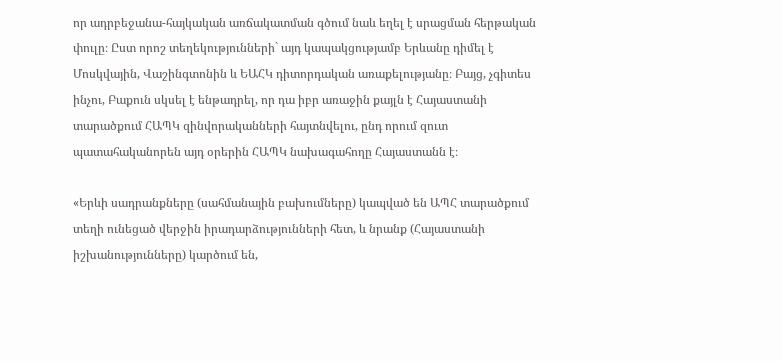որ ադրբեջանա-հայկական առճակատման գծում նաև եղել է սրացման հերթական փուլը։ Ըստ որոշ տեղեկությունների` այդ կապակցությամբ Երևանը դիմել է Մոսկվային, Վաշինգտոնին և ԵԱՀԿ դիտորդական առաքելությանը։ Բայց, չգիտես ինչու, Բաքուն սկսել է ենթադրել, որ դա իբր առաջին քայլն է Հայաստանի տարածքում ՀԱՊԿ զինվորականների հայտնվելու, ընդ որում զուտ պատահականորեն այդ օրերին ՀԱՊԿ նախագահողը Հայաստանն է։

«Երևի սադրանքները (սահմանային բախումները) կապված են ԱՊՀ տարածքում տեղի ունեցած վերջին իրադարձությունների հետ, և նրանք (Հայաստանի իշխանությունները) կարծում են,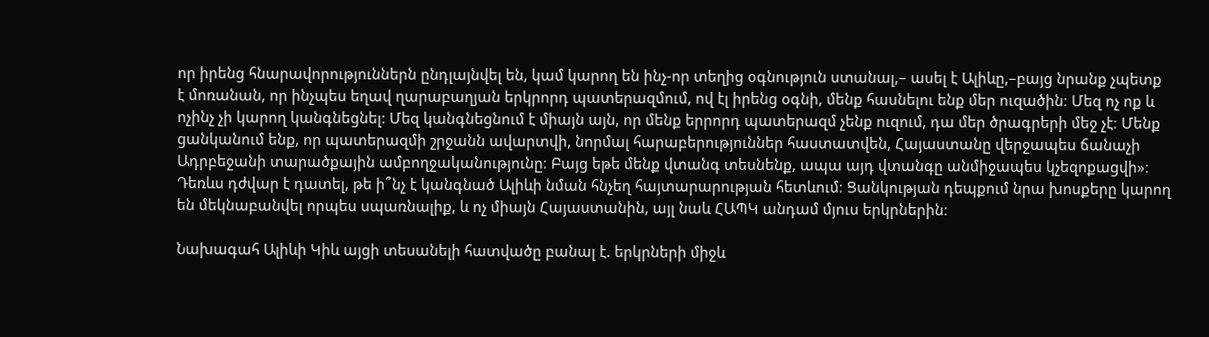որ իրենց հնարավորություններն ընդլայնվել են, կամ կարող են ինչ-որ տեղից օգնություն ստանալ,– ասել է Ալիևը,–բայց նրանք չպետք է մոռանան, որ ինչպես եղավ ղարաբաղյան երկրորդ պատերազմում, ով էլ իրենց օգնի, մենք հասնելու ենք մեր ուզածին։ Մեզ ոչ ոք և ոչինչ չի կարող կանգնեցնել: Մեզ կանգնեցնում է միայն այն, որ մենք երրորդ պատերազմ չենք ուզում, դա մեր ծրագրերի մեջ չէ։ Մենք ցանկանում ենք, որ պատերազմի շրջանն ավարտվի, նորմալ հարաբերություններ հաստատվեն, Հայաստանը վերջապես ճանաչի Ադրբեջանի տարածքային ամբողջականությունը։ Բայց եթե մենք վտանգ տեսնենք, ապա այդ վտանգը անմիջապես կչեզոքացվի»։ Դեռևս դժվար է դատել, թե ի՞նչ է կանգնած Ալիևի նման հնչեղ հայտարարության հետևում։ Ցանկության դեպքում նրա խոսքերը կարող են մեկնաբանվել որպես սպառնալիք, և ոչ միայն Հայաստանին, այլ նաև ՀԱՊԿ անդամ մյուս երկրներին։

Նախագահ Ալիևի Կիև այցի տեսանելի հատվածը բանալ է. երկրների միջև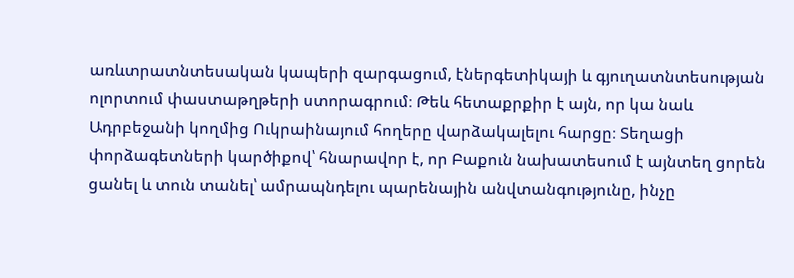առևտրատնտեսական կապերի զարգացում, էներգետիկայի և գյուղատնտեսության ոլորտում փաստաթղթերի ստորագրում։ Թեև հետաքրքիր է այն, որ կա նաև Ադրբեջանի կողմից Ուկրաինայում հողերը վարձակալելու հարցը։ Տեղացի փորձագետների կարծիքով՝ հնարավոր է, որ Բաքուն նախատեսում է այնտեղ ցորեն ցանել և տուն տանել՝ ամրապնդելու պարենային անվտանգությունը, ինչը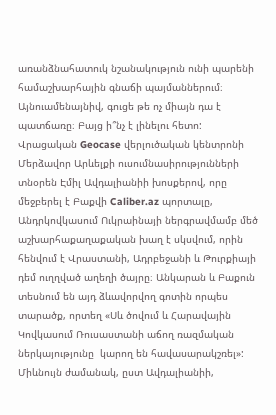առանձնահատուկ նշանակություն ունի պարենի համաշխարհային գնաճի պայմաններում։ Այնուամենայնիվ, գուցե թե ոչ միայն դա է պատճառը։ Բայց ի՞նչ է լինելու հետո: Վրացական Geocase վերլուծական կենտրոնի Մերձավոր Արևելքի ուսումնասիրությունների տնօրեն Էմիլ Ավդալիանիի խոսքերով, որը մեջբերել է Բաքվի Caliber.az պորտալը, Անդրկովկասում Ուկրաինայի ներգրավմամբ մեծ աշխարհաքաղաքական խաղ է սկսվում, որին հենվում է Վրաստանի, Ադրբեջանի և Թուրքիայի դեմ ուղղված աղեղի ծայրը։ Անկարան և Բաքուն տեսնում են այդ ձևավորվող գոտին որպես տարածք, որտեղ «Սև ծովում և Հարավային Կովկասում Ռուսաստանի աճող ռազմական ներկայությունը  կարող են հավասարակշռել»: Միևնույն ժամանակ, ըստ Ավդալիանիի,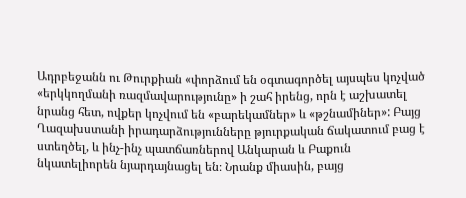Ադրբեջանն ու Թուրքիան «փորձում են օգտագործել այսպես կոչված «երկկողմանի ռազմավարությունը» ի շահ իրենց, որն է աշխատել նրանց հետ, ովքեր կոչվում են «բարեկամներ» և «թշնամիներ»: Բայց Ղազախստանի իրադարձությունները թյուրքական ճակատում բաց է ստեղծել, և ինչ-ինչ պատճառներով Անկարան և Բաքուն նկատելիորեն նյարդայնացել են։ Նրանք միասին, բայց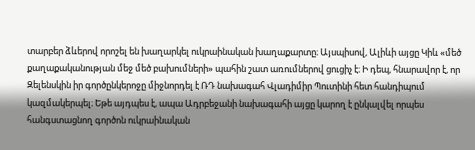տարբեր ձևերով որոշել են խաղարկել ուկրաինական խաղաքարտը։ Այսպիսով, Ալիևի այցը Կիև «մեծ քաղաքականության մեջ մեծ բախումների» պահին շատ առումներով ցուցիչ է։ Ի դեպ, հնարավոր է, որ Զելենսկին իր գործընկերոջը միջնորդել է ՌԴ նախագահ Վլադիմիր Պուտինի հետ հանդիպում կազմակերպել։ Եթե այդպես է, ապա Ադրբեջանի նախագահի այցը կարող է ընկալվել որպես հանգստացնող գործոն ուկրաինական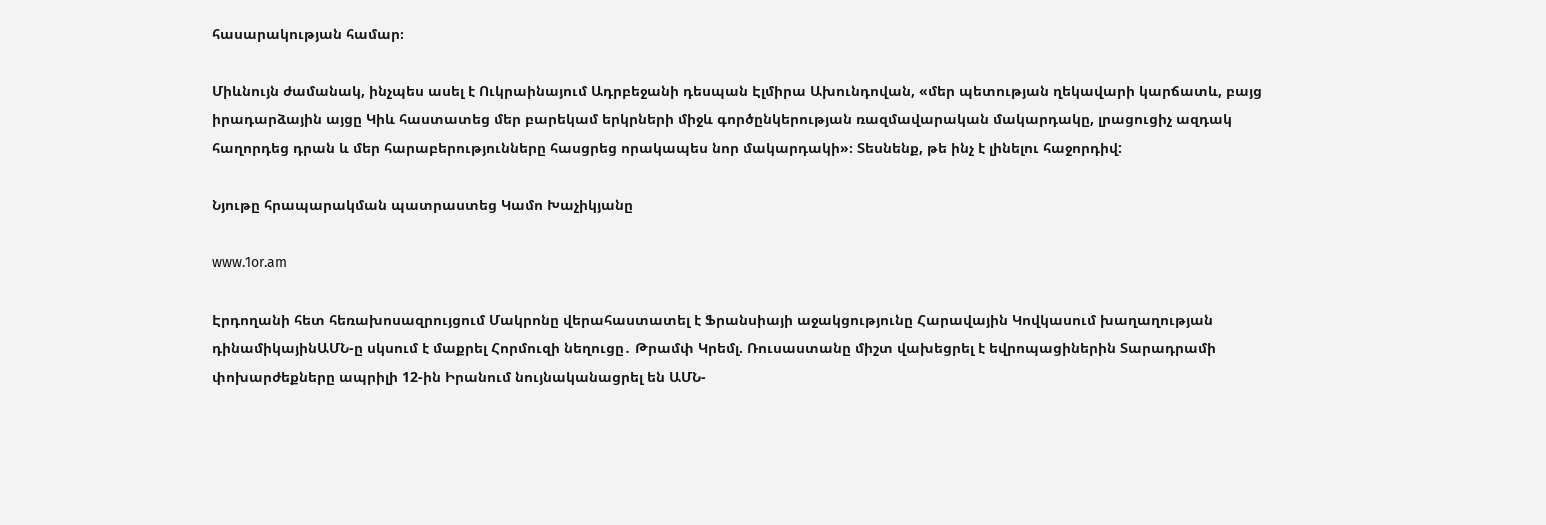հասարակության համար։

Միևնույն ժամանակ, ինչպես ասել է Ուկրաինայում Ադրբեջանի դեսպան Էլմիրա Ախունդովան, «մեր պետության ղեկավարի կարճատև, բայց իրադարձային այցը Կիև հաստատեց մեր բարեկամ երկրների միջև գործընկերության ռազմավարական մակարդակը, լրացուցիչ ազդակ հաղորդեց դրան և մեր հարաբերությունները հասցրեց որակապես նոր մակարդակի»։ Տեսնենք, թե ինչ է լինելու հաջորդիվ:

Նյութը հրապարակման պատրաստեց Կամո Խաչիկյանը

www.1or.am

Էրդողանի հետ հեռախոսազրույցում Մակրոնը վերահաստատել է Ֆրանսիայի աջակցությունը Հարավային Կովկասում խաղաղության դինամիկայինԱՄՆ-ը սկսում է մաքրել Հորմուզի նեղուցը․ Թրամփ Կրեմլ. Ռուսաստանը միշտ վախեցրել է եվրոպացիներին Տարադրամի փոխարժեքները ապրիլի 12-ին Իրանում նույնականացրել են ԱՄՆ-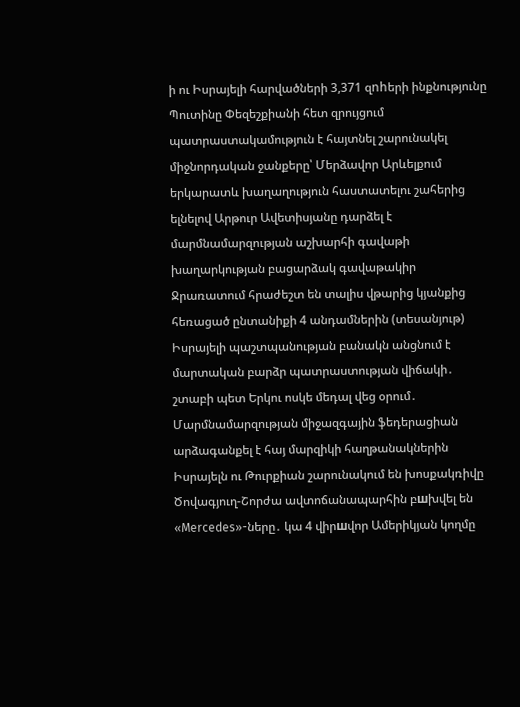ի ու Իսրայելի հարվածների 3,371 զnhերի ինքնությունը Պուտինը Փեզեշքիանի հետ զրույցում պատրաստակամություն է հայտնել շարունակել միջնորդական ջանքերը՝ Մերձավոր Արևելքում երկարատև խաղաղություն հաստատելու շահերից ելնելով Արթուր Ավետիսյանը դարձել է մարմնամարզության աշխարհի գավաթի խաղարկության բացարձակ գավաթակիր Ջրառատում հրաժեշտ են տալիս վթարից կյանքից հեռացած ընտանիքի 4 անդամներին (տեսանյութ) Իսրայելի պաշտպանության բանակն անցնում է մարտական բարձր պատրաստության վիճակի․ շտաբի պետ Երկու ոսկե մեդալ վեց օրում․ Մարմնամարզության միջազգային ֆեդերացիան արձագանքել է հայ մարզիկի հաղթանակներին Իսրայելն ու Թուրքիան շարունակում են խոսքակռիվը Ծովագյուղ-Շորժա ավտոճանապարհին բшխվել են «Mercedes»-ները․ կա 4 վիրшվոր Ամերիկյան կողմը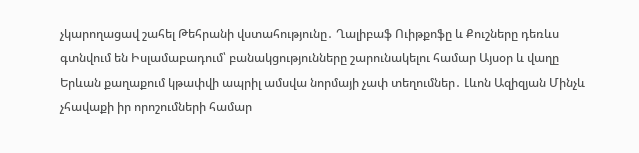չկարողացավ շահել Թեհրանի վստահությունը․ Ղալիբաֆ Ուիթքոֆը և Քուշները դեռևս գտնվում են Իսլամաբադում՝ բանակցությունները շարունակելու համար Այսօր և վաղը Երևան քաղաքում կթափվի ապրիլ ամսվա նորմայի չափ տեղումներ․ Լևոն Ազիզյան Մինչև չհավաքի իր որոշումների համար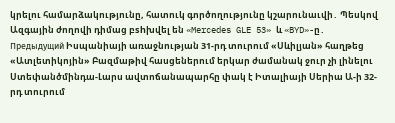կրելու համարձակությունը, հատուկ գործողությունը կշարունաւվի․ Պեսկով Ազգային ժողովի դիմաց բshխվել են «Mercedes GLE 53» և «BYD»-ը․ Предыдущий Իսպանիայի առաջնության 31-րդ տուրում «Սևիլյան» հաղթեց «Ատլետիկոյին» Բազմաթիվ հասցեներում երկար ժամանակ ջուր չի լինելու Ստեփանծմինդա-Լարս ավտոճանապարհը փակ է Իտալիայի Սերիա Ա-ի 32-րդ տուրում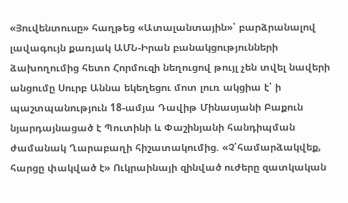«Յուվենտուսը» հաղթեց «Ատալանտային»՝ բարձրանալով լավագույն քառյակ ԱՄՆ-Իրան բանակցությունների ձախողումից հետո Հորմուզի նեղուցով թույլ չեն տվել նավերի անցումը Սուրբ Աննա եկեղեցու մոտ լուռ ակցիա է՝ ի պաշտպանություն 18-ամյա Դավիթ Մինասյանի Բաքուն նյարդայնացած է Պուտինի և Փաշինյանի հանդիպման ժամանակ Ղարաբաղի հիշատակումից. «Չ՛համարձակվեք, հարցը փակված է» Ուկրաինայի զինված ուժերը զատկական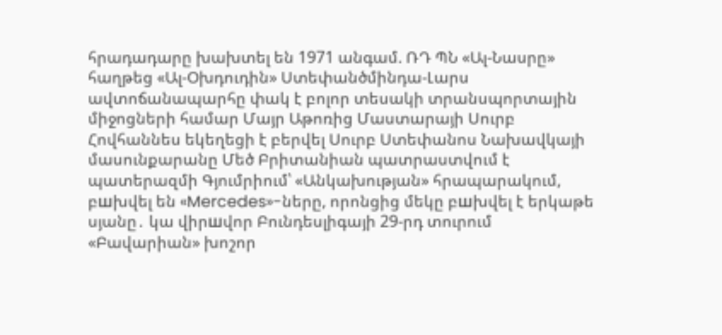հրադադարը խախտել են 1971 անգամ. ՌԴ ՊՆ «Ալ-Նասրը» հաղթեց «Ալ-Օխդուդին» Ստեփանծմինդա-Լարս ավտոճանապարհը փակ է բոլոր տեսակի տրանսպորտային միջոցների համար Մայր Աթոռից Մաստարայի Սուրբ Հովհաննես եկեղեցի է բերվել Սուրբ Ստեփանոս Նախավկայի մասունքարանը Մեծ Բրիտանիան պատրաստվում է պատերազմի Գյումրիում՝ «Անկախության» հրապարակում, բшխվել են «Mercedes»-ները, որոնցից մեկը բшխվել է երկաթե սյանը․ կա վիրшվոր Բունդեսլիգայի 29-րդ տուրում «Բավարիան» խոշոր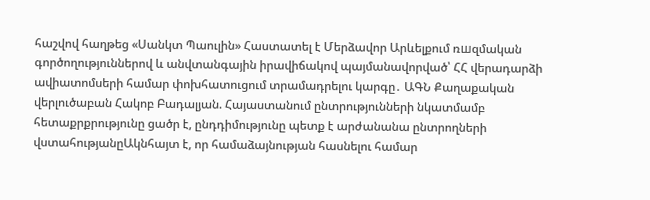հաշվով հաղթեց «Սանկտ Պաուլին» Հաստատել է Մերձավոր Արևելքում ռшզմական գործողություններով և անվտանգային իրավիճակով պայմանավորված՝ ՀՀ վերադարձի ավիատոմսերի համար փոխհատուցում տրամադրելու կարգը․ ԱԳՆ Քաղաքական վերլուծաբան Հակոբ Բադալյան. Հայաստանում ընտրությունների նկատմամբ հետաքրքրությունը ցածր է, ընդդիմությունը պետք է արժանանա ընտրողների վստահությանըԱկնհայտ է, որ համաձայնության հասնելու համար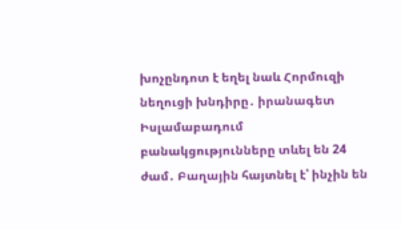խոչընդոտ է եղել նաև Հորմուզի նեղուցի խնդիրը․ իրանագետ Իսլամաբադում բանակցությունները տևել են 24 ժամ․ Բաղային հայտնել է՝ ինչին են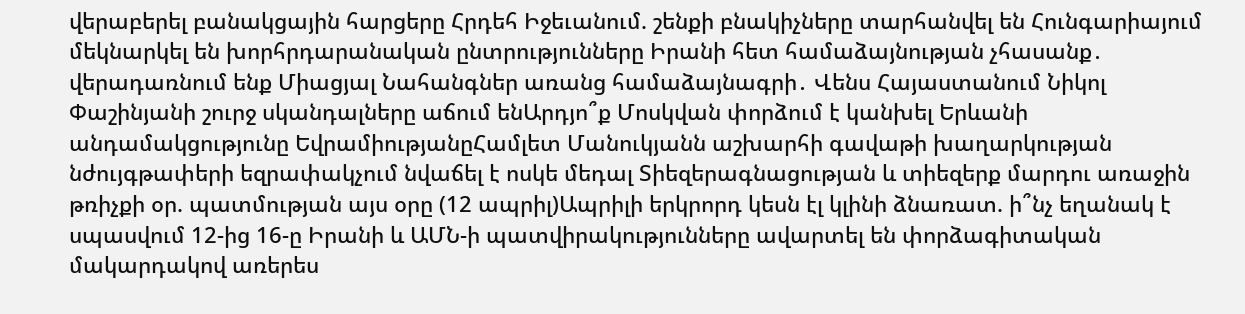վերաբերել բանակցային հարցերը Հրդեհ Իջեւանում. շենքի բնակիչները տարհանվել են Հունգարիայում մեկնարկել են խորհրդարանական ընտրությունները Իրանի հետ համաձայնության չհասանք․ վերադառնում ենք Միացյալ Նահանգներ առանց համաձայնագրի․ Վենս Հայաստանում Նիկոլ Փաշինյանի շուրջ սկանդալները աճում ենԱրդյո՞ք Մոսկվան փորձում է կանխել Երևանի անդամակցությունը ԵվրամիությանըՀամլետ Մանուկյանն աշխարհի գավաթի խաղարկության նժույգթափերի եզրափակչում նվաճել է ոսկե մեդալ Տիեզերագնացության և տիեզերք մարդու առաջին թռիչքի օր. պատմության այս օրը (12 ապրիլ)Ապրիլի երկրորդ կեսն էլ կլինի ձնառատ. ի՞նչ եղանակ է սպասվում 12-ից 16-ը Իրանի և ԱՄՆ-ի պատվիրակությունները ավարտել են փորձագիտական մակարդակով առերես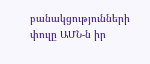բանակցությունների փուլը ԱՄՆ-ն իր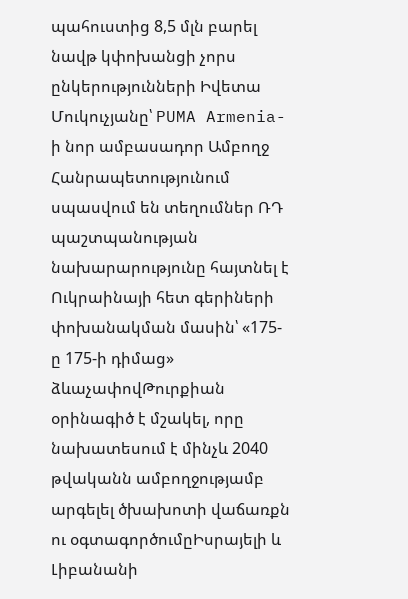պահուստից 8,5 մլն բարել նավթ կփոխանցի չորս ընկերությունների Իվետա Մուկուչյանը՝ PUMA Armenia-ի նոր ամբասադոր Ամբողջ Հանրապետությունում սպասվում են տեղումներ ՌԴ պաշտպանության նախարարությունը հայտնել է Ուկրաինայի հետ գերիների փոխանակման մասին՝ «175-ը 175-ի դիմաց» ձևաչափովԹուրքիան օրինագիծ է մշակել, որը նախատեսում է մինչև 2040 թվականն ամբողջությամբ արգելել ծխախոտի վաճառքն ու օգտագործումըԻսրայելի և Լիբանանի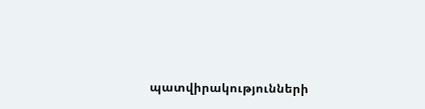պատվիրակությունների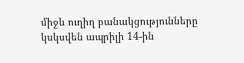միջև ուղիղ բանակցությունները կսկսվեն ապրիլի 14-ին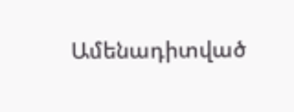Ամենադիտված